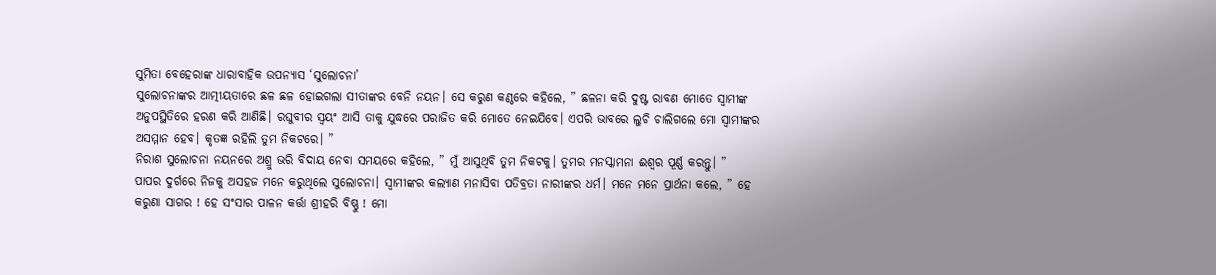ସୁମିତା ବେହେରାଙ୍କ ଧାରାବାହିକ ଉପନ୍ୟାସ ‘ସୁଲୋଚନା’
ସୁଲୋଚନାଙ୍କର ଆତ୍ମୀୟତାରେ ଛଳ ଛଳ ହୋଇଗଲା ସୀତାଙ୍କର ବେନି ନୟନ। ସେ କରୁଣ କଣ୍ଠରେ କହିଲେ, ” ଛଳନା କରି ଦୁଷ୍ଟ ରାବଣ ମୋତେ ସ୍ୱାମୀଙ୍କ ଅନୁପସ୍ଥିତିରେ ହରଣ କରି ଆଣିଛି। ରଘୁବୀର ସ୍ୱୟଂ ଆସି ତାକୁ ଯୁଦ୍ଧରେ ପରାଜିତ କରି ମୋତେ ନେଇଯିବେ। ଏପରି ଭାବରେ ଲୁଚି ଚାଲିଗଲେ ମୋ ସ୍ୱାମୀଙ୍କର ଅସମ୍ମାନ ହେବ। କୃତଜ୍ଞ ରହିଲି ତୁମ ନିକଟରେ। ”
ନିରାଶ ସୁଲୋଚନା ନୟନରେ ଅଶ୍ରୁ ଭରି ବିଦାୟ ନେବା ସମୟରେ କହିଲେ, ” ମୁଁ ଆସୁଥିବି ତୁମ ନିକଟକୁ। ତୁମର ମନସ୍କାମନା ଈଶ୍ୱର ପୂର୍ଣ୍ଣ କରନ୍ତୁ। ”
ପାପର ଦୁର୍ଗରେ ନିଜକୁ ଅସହଜ ମନେ କରୁଥିଲେ ସୁଲୋଚନା। ସ୍ୱାମୀଙ୍କର କଲ୍ୟାଣ ମନାସିବା ପତିବ୍ରତା ନାରୀଙ୍କର ଧର୍ମ। ମନେ ମନେ ପ୍ରାର୍ଥନା କଲେ, ” ହେ କରୁଣା ସାଗର ! ହେ ସଂସାର ପାଳନ କର୍ତ୍ତା ଶ୍ରୀହରି ବିଷ୍ଣୁ ! ମୋ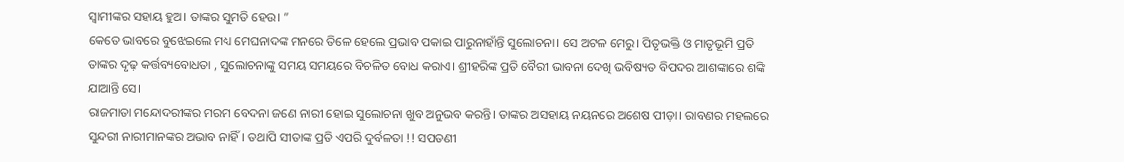ସ୍ୱାମୀଙ୍କର ସହାୟ ହୁଅ। ତାଙ୍କର ସୁମତି ହେଉ। ”
କେତେ ଭାବରେ ବୁଝେଇଲେ ମଧ୍ୟ ମେଘନାଦଙ୍କ ମନରେ ତିଳେ ହେଲେ ପ୍ରଭାବ ପକାଇ ପାରୁନାହାଁନ୍ତି ସୁଲୋଚନା। ସେ ଅଟଳ ମେରୁ। ପିତୃଭକ୍ତି ଓ ମାତୃଭୂମି ପ୍ରତି ତାଙ୍କର ଦୃଢ଼ କର୍ତ୍ତବ୍ୟବୋଧତା , ସୁଲୋଚନାଙ୍କୁ ସମୟ ସମୟରେ ବିଚଳିତ ବୋଧ କରାଏ। ଶ୍ରୀହରିଙ୍କ ପ୍ରତି ବୈରୀ ଭାବନା ଦେଖି ଭବିଷ୍ୟତ ବିପଦର ଆଶଙ୍କାରେ ଶଙ୍କି ଯାଆନ୍ତି ସେ।
ରାଜମାତା ମନ୍ଦୋଦରୀଙ୍କର ମରମ ବେଦନା ଜଣେ ନାରୀ ହୋଇ ସୁଲୋଚନା ଖୁବ ଅନୁଭବ କରନ୍ତି। ତାଙ୍କର ଅସହାୟ ନୟନରେ ଅଶେଷ ପୀଡ଼ା। ରାବଣର ମହଲରେ ସୁନ୍ଦରୀ ନାରୀମାନଙ୍କର ଅଭାବ ନାହିଁ। ତଥାପି ସୀତାଙ୍କ ପ୍ରତି ଏପରି ଦୁର୍ବଳତା !! ସପତଣୀ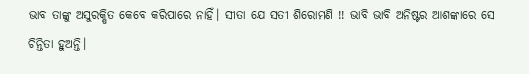ଭାବ ତାଙ୍କୁ ଅସୁରକ୍ଷିତ କେବେ କରିପାରେ ନାହିଁ। ସୀତା ଯେ ସତୀ ଶିରୋମଣି !! ଭାବି ଭାବି ଅନିଷ୍ଟର ଆଶଙ୍କାରେ ସେ ଚିନ୍ତିତା ହୁଅନ୍ତି।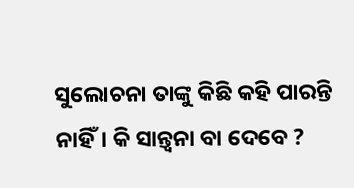ସୁଲୋଚନା ତାଙ୍କୁ କିଛି କହି ପାରନ୍ତି ନାହିଁ। କି ସାନ୍ତ୍ବନା ବା ଦେବେ ?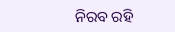ନିରବ ରହି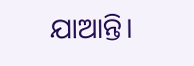ଯାଆନ୍ତି।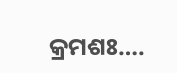କ୍ରମଶଃ….